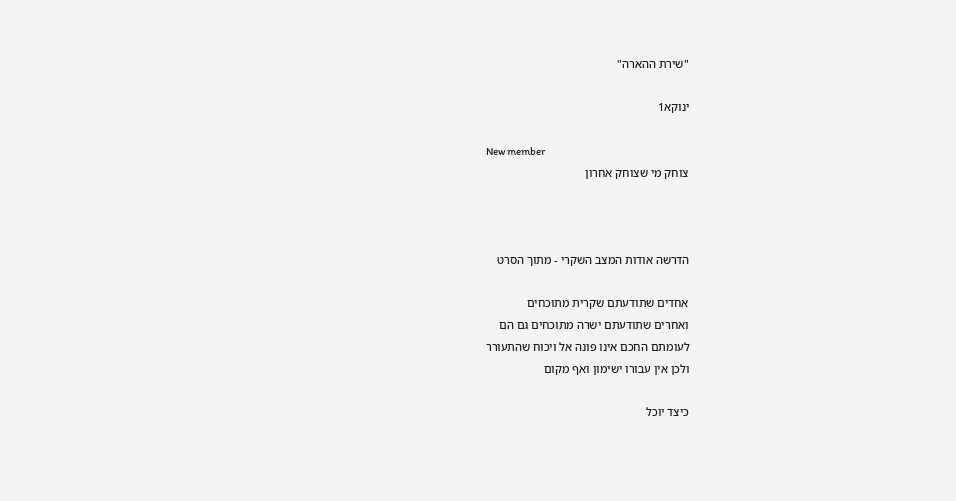"שירת ההארה"

ינוקא1

New member
צוחק מי שצוחק אחרון



הדרשה אודות המצב השקרי - מתוך הסרט

אחדים שתודעתם שקרית מתוכחים
ואחרים שתודעתם ישרה מתוכחים גם הם
לעומתם החכם אינו פונה אל ויכוח שהתעורר
ולכן אין עבורו ישימון ואף מקום

כיצד יוכל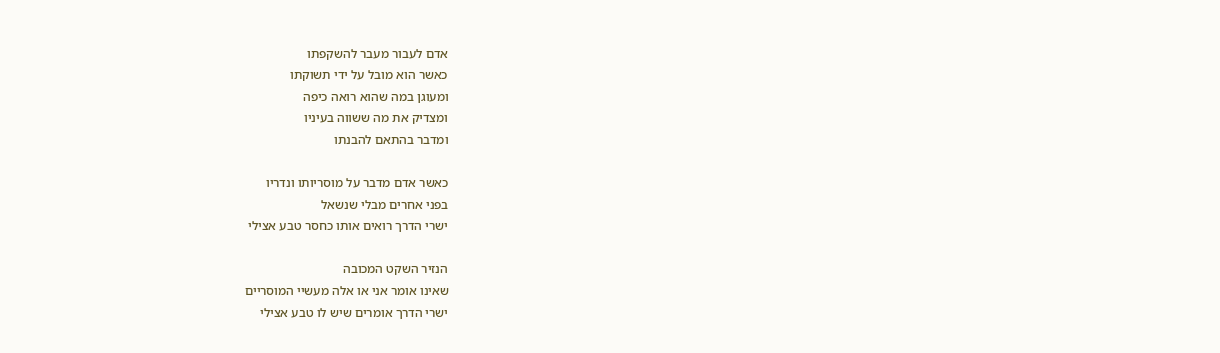אדם לעבור מעבר להשקפתו
כאשר הוא מובל על ידי תשוקתו
ומעוגן במה שהוא רואה כיפה
ומצדיק את מה ששווה בעיניו
ומדבר בהתאם להבנתו

כאשר אדם מדבר על מוסריותו ונדריו
בפני אחרים מבלי שנשאל
ישרי הדרך רואים אותו כחסר טבע אצילי

הנזיר השקט המכובה
שאינו אומר אני או אלה מעשיי המוסריים
ישרי הדרך אומרים שיש לו טבע אצילי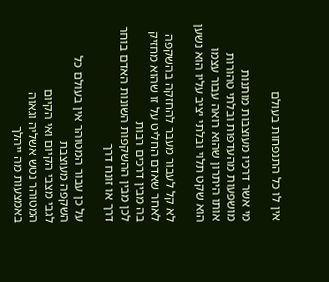אין לו כל התנפחות בעולם

מי אשר דרכיו מעוצבות מותנות מושפעות מהעדפות ובלתי טהורות
אותו היתרון שהוא רואה עבור עצמו
הוא שקט תלוי ובלתי יציב עליו הוא נשען

לא קל לעבור מעבר להחזקה בהשקפה
לאחר שאדם החליט על זו שהוא מחזיק בה מבין דרכים רבות
לכן מבין ההשקפות השונות האדם בוחר דרך או זונח דרך

על כן עבור המטוהר אין בעולם כל השקפה מעוצבת
לגבי מצבי הקיום ואי הקיום
המטוהר נטש אשליה וגאוה
באמצעות מה ייהלך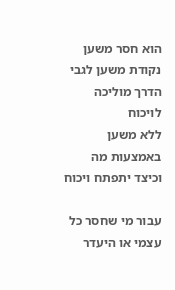הוא חסר משען
נקודת משען לגבי הדרך מוליכה לויכוח
ללא משען באמצעות מה וכיצד יתפתח ויכוח

עבור מי שחסר כל עצמי או היעדר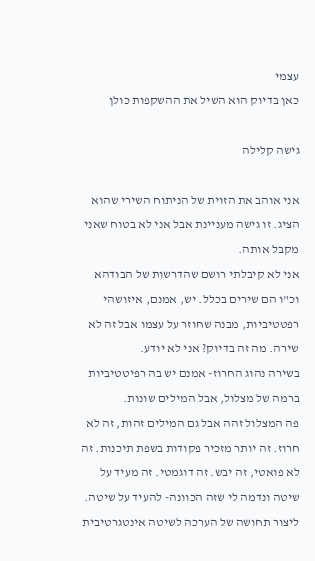עצמי
כאן בדיוק הוא השיל את ההשקפות כולן

גישה קלילה

אני אוהב את הזוית של הניתוח השירי שהוא הציג. זו גישה מעניינת אבל אני לא בטוח שאני מקבל אותה.
אני לא קיבלתי רושם שהדרשות של הבודהא וכ"ו הם שירים בכלל. יש, אמנם, איזושהי רפטטיביות, מבנה שחוזר על עצמו אבל זה לא שירה. מה זה בדיוק? אני לא יודע.
בשירה נהוג החרוז- אמנם יש בה רפיטטיביות ברמה של מצלול, אבל המילים שונות.
פה המצלול זהה אבל גם המילים זהות, זה לא חרוז. זה יותר מזכיר פקודות בשפת תיכנות. זה לא פואטי, זה יבש. זה דוגמטי. זה מעיד על שיטה ונדמה לי שזה הכוונה- להעיד על שיטה. ליצור תחושה של הערכה לשיטה אינטגרטיבית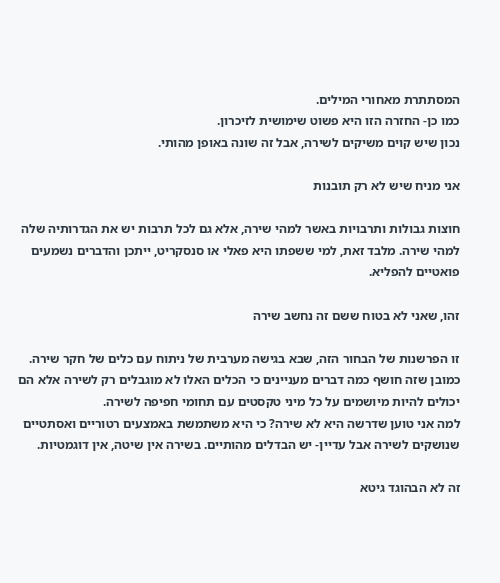המסתתרת מאחורי המילים.
כמו כן- החזרה הזו היא פשוט שימושית לזיכרון.
נכון שיש קוים משיקים לשירה, אבל זה שונה באופן מהותי.

אני מניח שיש לא רק תובנות

חוצות גבולות ותרבויות באשר למהי שירה, אלא גם לכל תרבות יש את הגדרותיה שלה למהי שירה. מלבד זאת, למי ששפתו היא פאלי או סנסקריט, ייתכן והדברים נשמעים פואטיים להפליא.

זהו, שאני לא בטוח ששם זה נחשב שירה

זו הפרשנות של הבחור הזה, שבא בגישה מערבית של ניתוח עם כלים של חקר שירה.
כמובן שזה חושף כמה דברים מעניינים כי הכלים האלו לא מוגבלים רק לשירה אלא הם יכולים להיות מיושמים על כל מיני טקסטים עם תחומי חפיפה לשירה.
למה אני טוען שדרשה היא לא שירה? כי היא משתמשת באמצעים רטוריים ואסתטיים שנושקים לשירה אבל עדיין- יש הבדלים מהותיים. בשירה אין שיטה, אין דוגמטיות.

זה לא הבהוגד גיטא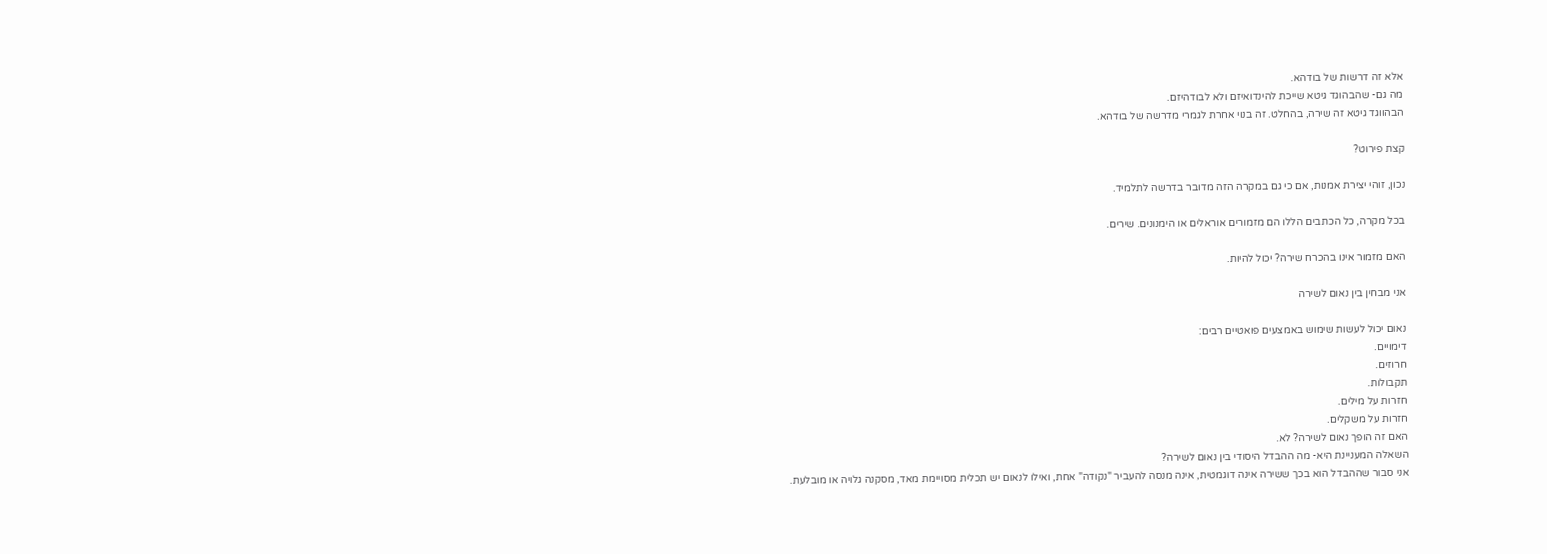אלא זה דרשות של בודהא.
מה גם- שהבהוגד גיטא שייכת להינדואיזם ולא לבודהיזם.
הבהווגד גיטא זה שירה, בהחלט. זה בנוי אחרת לגמרי מדרשה של בודהא.

קצת פירוט?

נכון, זוהי יצירת אמנות, אם כי גם במקרה הזה מדובר בדרשה לתלמיד.

בכל מקרה, כל הכתבים הללו הם מזמורים אוראלים או הימנונים. שירים.

האם מזמור אינו בהכרח שירה? יכול להיות.

אני מבחין בין נאום לשירה

נאום יכול לעשות שימוש באמצעים פואטיים רבים:
דימויים.
חרוזים.
תקבולות.
חזרות על מילים.
חזרות על משקלים.
האם זה הופך נאום לשירה? לא.
השאלה המעניינת היא- מה ההבדל היסודי בין נאום לשירה?
אני סבור שההבדל הוא בכך ששירה אינה דוגמטית, אינה מנסה להעביר "נקודה" אחת, ואילו לנאום יש תכלית מסויימת מאד, מסקנה גלויה או מובלעת.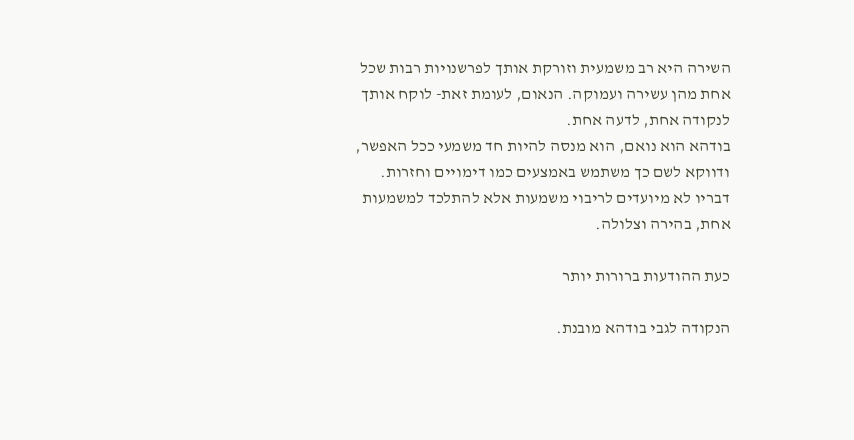השירה היא רב משמעית וזורקת אותך לפרשנויות רבות שכל אחת מהן עשירה ועמוקה. הנאום, לעומת זאת- לוקח אותך לנקודה אחת, לדעה אחת.
בודהא הוא נואם, הוא מנסה להיות חד משמעי ככל האפשר, ודווקא לשם כך משתמש באמצעים כמו דימויים וחזרות.
דבריו לא מיועדים לריבוי משמעות אלא להתלכד למשמעות אחת, בהירה וצלולה.

כעת ההודעות ברורות יותר

הנקודה לגבי בודהא מובנת.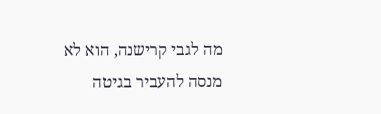מה לגבי קרישנה, הוא לא מנסה להעביר בגיטה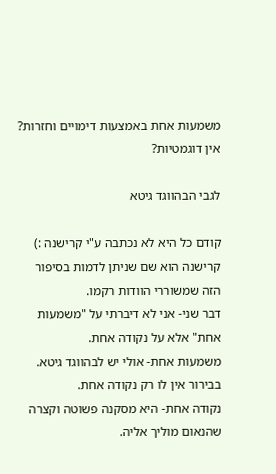משמעות אחת באמצעות דימויים וחזרות? אין דוגמטיות?

לגבי הבהווגד גיטא

קודם כל היא לא נכתבה ע"י קרישנה :)
קרישנה הוא שם שניתן לדמות בסיפור הזה שמשוררי הוודות רקמו.
דבר שני- אני לא דיברתי על "משמעות אחת" אלא על נקודה אחת.
משמעות אחת- אולי יש לבהווגד גיטא. בבירור אין לו רק נקודה אחת.
נקודה אחת- היא מסקנה פשוטה וקצרה שהנאום מוליך אליה.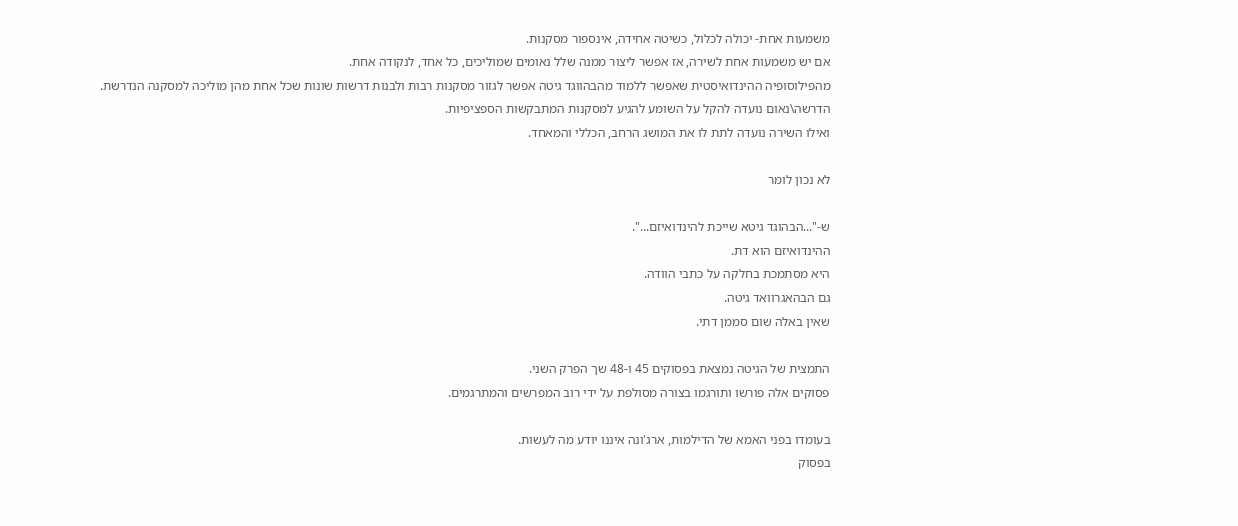משמעות אחת- יכולה לכלול, כשיטה אחידה, אינספור מסקנות.
אם יש משמעות אחת לשירה, אז אפשר ליצור ממנה שלל נאומים שמוליכים, כל אחד, לנקודה אחת.
מהפילוסופיה ההינדואיסטית שאפשר ללמוד מהבהווגד גיטה אפשר לגזור מסקנות רבות ולבנות דרשות שונות שכל אחת מהן מוליכה למסקנה הנדרשת.
הדרשה\נאום נועדה להקל על השומע להגיע למסקנות המתבקשות הספציפיות.
ואילו השירה נועדה לתת לו את המושג הרחב, הכללי והמאחד.

לא נכון לומר

ש-"...הבהוגד גיטא שייכת להינדואיזם...".
ההינדואיזם הוא דת.
היא מסתמכת בחלקה על כתבי הוודה.
גם הבהאגרוואד גיטה.
שאין באלה שום סממן דתי.

התמצית של הגיטה נמצאת בפסוקים 45 ו-48 שך הפרק השני.
פסוקים אלה פורשו ותורגמו בצורה מסולפת על ידי רוב המפרשים והמתרגמים.

בעומדו בפני האמא של הדילמות, ארג'ונה איננו יודע מה לעשות.
בפסוק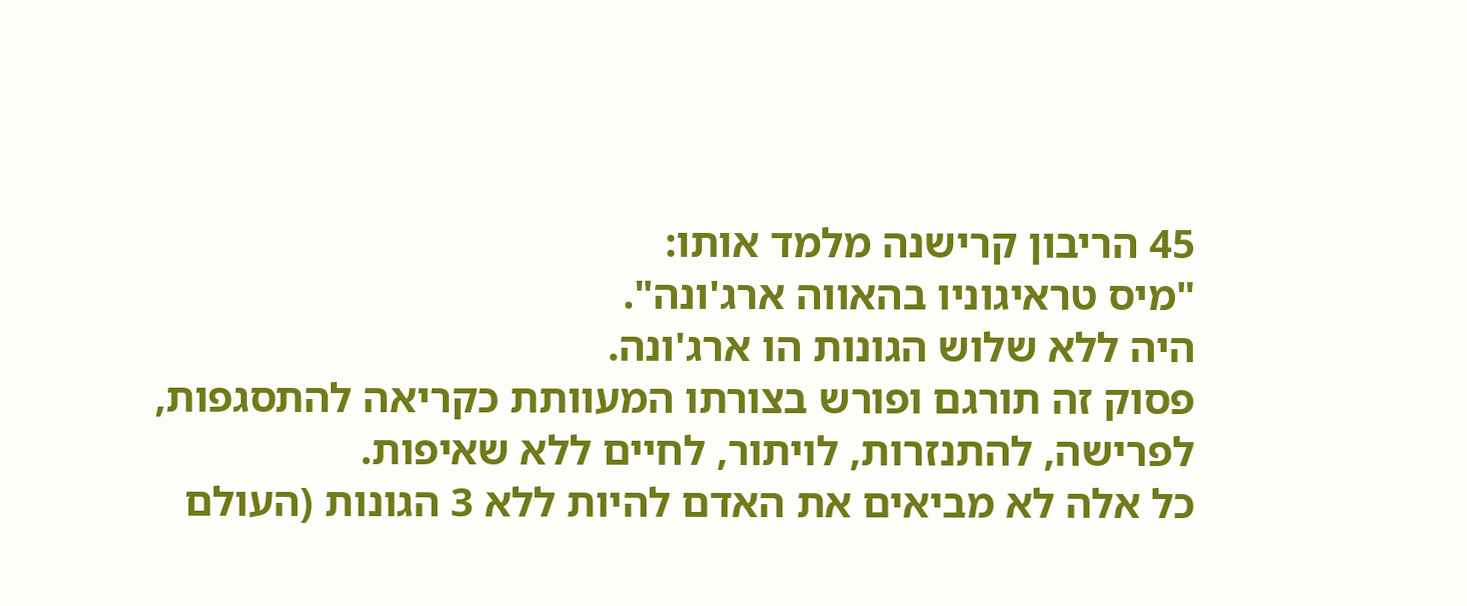45 הריבון קרישנה מלמד אותו:
"מיס טראיגוניו בהאווה ארג'ונה".
היה ללא שלוש הגונות הו ארג'ונה.
פסוק זה תורגם ופורש בצורתו המעוותת כקריאה להתסגפות, לפרישה, להתנזרות, לויתור, לחיים ללא שאיפות.
כל אלה לא מביאים את האדם להיות ללא 3 הגונות (העולם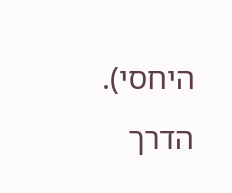היחסי).
הדרך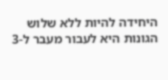היחידה להיות ללא שלוש הגונות היא לעבור מעבר ל-3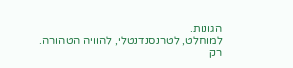הגונות.
למוחלט, לטרנסנדנטלי, להוויה הטהורה.
רק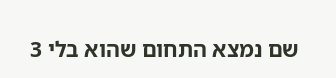שם נמצא התחום שהוא בלי 3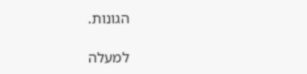הגונות.

למעלה